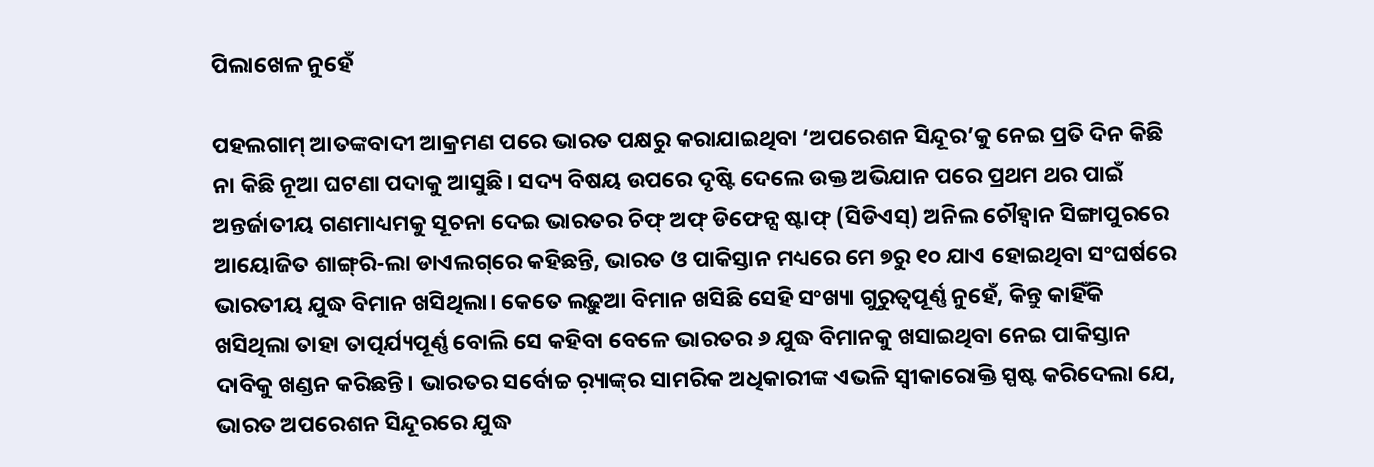ପିଲାଖେଳ ନୁହେଁ

ପହଲଗାମ୍‌ ଆତଙ୍କବାଦୀ ଆକ୍ରମଣ ପରେ ଭାରତ ପକ୍ଷରୁ କରାଯାଇଥିବା ‘ଅପରେଶନ ସିନ୍ଦୂର’କୁ ନେଇ ପ୍ରତି ଦିନ କିଛି ନା କିଛି ନୂଆ ଘଟଣା ପଦାକୁ ଆସୁଛି। ସଦ୍ୟ ବିଷୟ ଉପରେ ଦୃଷ୍ଟି ଦେଲେ ଉକ୍ତ ଅଭିଯାନ ପରେ ପ୍ରଥମ ଥର ପାଇଁ ଅନ୍ତର୍ଜାତୀୟ ଗଣମାଧ୍ୟମକୁ ସୂଚନା ଦେଇ ଭାରତର ଚିଫ୍‌ ଅଫ୍‌ ଡିଫେନ୍ସ ଷ୍ଟାଫ୍‌ (ସିଡିଏସ୍‌) ଅନିଲ ଚୌହ୍ବାନ ସିଙ୍ଗାପୁରରେ ଆୟୋଜିତ ଶାଙ୍ଗ୍‌ରି-ଲା ଡାଏଲଗ୍‌ରେ କହିଛନ୍ତି, ଭାରତ ଓ ପାକିସ୍ତାନ ମଧ୍ୟରେ ମେ ୭ରୁ ୧୦ ଯାଏ ହୋଇଥିବା ସଂଘର୍ଷରେ ଭାରତୀୟ ଯୁଦ୍ଧ ବିମାନ ଖସିଥିଲା। କେତେ ଲଢ଼ୁଆ ବିମାନ ଖସିଛି ସେହି ସଂଖ୍ୟା ଗୁରୁତ୍ୱପୂର୍ଣ୍ଣ ନୁହେଁ, କିନ୍ତୁ କାହିଁକି ଖସିଥିଲା ତାହା ତାତ୍ପର୍ଯ୍ୟପୂର୍ଣ୍ଣ ବୋଲି ସେ କହିବା ବେଳେ ଭାରତର ୬ ଯୁଦ୍ଧ ବିମାନକୁ ଖସାଇଥିବା ନେଇ ପାକିସ୍ତାନ ଦାବିକୁ ଖଣ୍ଡନ କରିଛନ୍ତି। ଭାରତର ସର୍ବୋଚ୍ଚ ର଼୍ୟାଙ୍କ୍‌ର ସାମରିକ ଅଧିକାରୀଙ୍କ ଏଭଳି ସ୍ବୀକାରୋକ୍ତି ସ୍ପଷ୍ଟ କରିଦେଲା ଯେ, ଭାରତ ଅପରେଶନ ସିନ୍ଦୂରରେ ଯୁଦ୍ଧ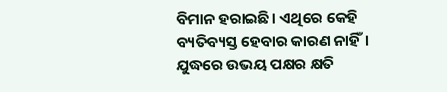ବିମାନ ହରାଇଛି। ଏଥିରେ କେହି ବ୍ୟତିବ୍ୟସ୍ତ ହେବାର କାରଣ ନାହିଁ। ଯୁଦ୍ଧରେ ଉଭୟ ପକ୍ଷର କ୍ଷତି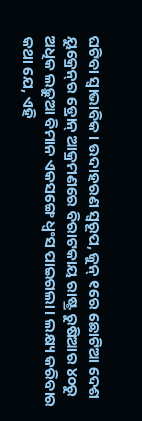ଘଟିବା ସ୍ବାଭାବିକ। ଉଦାହରଣ ସ୍ବରୂପ, ଜୁନ୍‌ ୧ରେ ଛୋଟିଆ ଦେଶ ୟୁକ୍ରେନ୍‌ର ଡ୍ରୋନ୍‌ ଆକ୍ରମଣରେ ବିରାଟକାୟ ରାଷ୍ଟ୍ର ରୁଷିଆର ୪୦ରୁ ଅଧିକ ଲଢ଼ୁଆ ବିମାନ ଏକସଙ୍ଗେ ଧ୍ୱଂସ ପାଇଗଲା। ଲକ୍ଷ୍ୟ କରିବାର କଥା ଯେ, ଏହି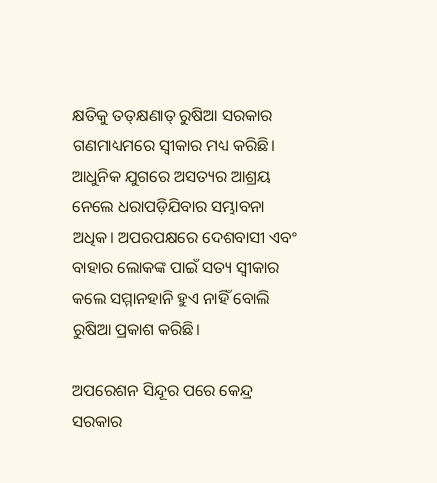କ୍ଷତିକୁ ତତ୍‌କ୍ଷଣାତ୍‌ ରୁଷିଆ ସରକାର ଗଣମାଧ୍ୟମରେ ସ୍ବୀକାର ମଧ୍ୟ କରିଛି। ଆଧୁନିକ ଯୁଗରେ ଅସତ୍ୟର ଆଶ୍ରୟ ନେଲେ ଧରାପଡ଼ିଯିବାର ସମ୍ଭାବନା ଅଧିକ। ଅପରପକ୍ଷରେ ଦେଶବାସୀ ଏବଂ ବାହାର ଲୋକଙ୍କ ପାଇଁ ସତ୍ୟ ସ୍ବୀକାର କଲେ ସମ୍ମାନହାନି ହୁଏ ନାହିଁ ବୋଲି ରୁଷିଆ ପ୍ରକାଶ କରିଛି।

ଅପରେଶନ ସିନ୍ଦୂର ପରେ କେନ୍ଦ୍ର ସରକାର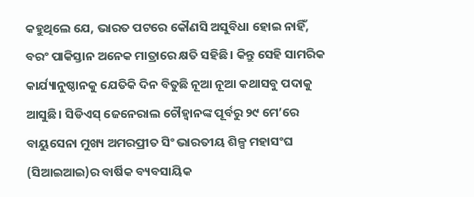କହୁଥିଲେ ଯେ, ଭାରତ ପଟରେ କୌଣସି ଅସୁବିଧା ହୋଇ ନାହିଁ, ବରଂ ପାକିସ୍ତାନ ଅନେକ ମାତ୍ରାରେ କ୍ଷତି ସହିଛି। କିନ୍ତୁ ସେହି ସାମରିକ କାର୍ଯ୍ୟାନୁଷ୍ଠାନକୁ ଯେତିକି ଦିନ ବିତୁଛି ନୂଆ ନୂଆ କଥାସବୁ ପଦାକୁ ଆସୁଛି। ସିଡିଏସ୍‌ ଜେନେରାଲ ଚୌହ୍ବାନଙ୍କ ପୂର୍ବରୁ ୨୯ ମେ’ରେ ବାୟୁସେନା ମୁଖ୍ୟ ଅମରପ୍ରୀତ ସିଂ ଭାରତୀୟ ଶିଳ୍ପ ମହାସଂଘ (ସିଆଇଆଇ)ର ବାର୍ଷିକ ବ୍ୟବସାୟିକ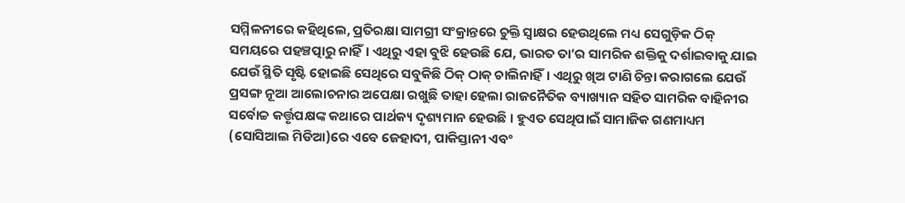ସମ୍ମିଳନୀରେ କହିଥିଲେ, ପ୍ରତିରକ୍ଷା ସାମଗ୍ରୀ ସଂକ୍ରାନ୍ତରେ ଚୁକ୍ତି ସ୍ବାକ୍ଷର ହେଉଥିଲେ ମଧ୍ୟ ସେଗୁଡ଼ିକ ଠିକ୍‌ ସମୟରେ ପହଞ୍ଚତ୍ପାରୁ ନାହିଁ। ଏଥିରୁ ଏହା ବୁଝି ହେଉଛି ଯେ, ଭାରତ ତା’ର ସାମରିକ ଶକ୍ତିକୁ ଦର୍ଶାଇବାକୁ ଯାଇ ଯେଉଁ ସ୍ଥିତି ସୃଷ୍ଟି ହୋଇଛି ସେଥିରେ ସବୁକିଛି ଠିକ୍‌ ଠାକ୍‌ ଚାଲିନାହିଁ। ଏଥିରୁ ଖିଅ ଟାଣି ଚିନ୍ତା କରାଗଲେ ଯେଉଁ ପ୍ରସଙ୍ଗ ନୂଆ ଆଲୋଚନାର ଅପେକ୍ଷା ରଖୁଛି ତାହା ହେଲା ରାଜନୈତିକ ବ୍ୟାଖ୍ୟାନ ସହିତ ସାମରିକ ବାହିନୀର ସର୍ବୋଚ୍ଚ କର୍ତ୍ତୃପକ୍ଷଙ୍କ କଥାରେ ପାର୍ଥକ୍ୟ ଦୃଶ୍ୟମାନ ହେଉଛି। ହୁଏତ ସେଥିପାଇଁ ସାମାଜିକ ଗଣମାଧ୍ୟମ (ସୋସିଆଲ ମିଡିଆ)ରେ ଏବେ ଜେହାଦୀ, ପାକିସ୍ତାନୀ ଏବଂ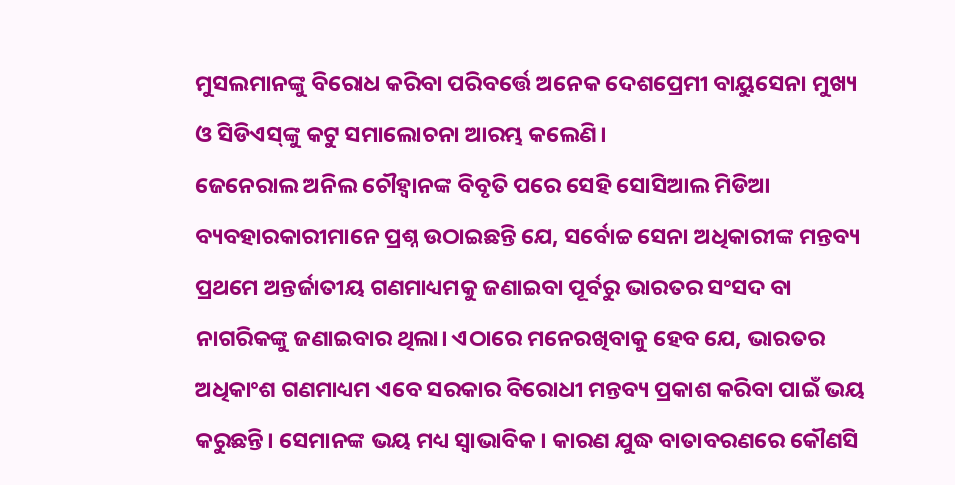ମୁସଲମାନଙ୍କୁ ବିରୋଧ କରିବା ପରିବର୍ତ୍ତେ ଅନେକ ଦେଶପ୍ରେମୀ ବାୟୁସେନା ମୁଖ୍ୟ ଓ ସିଡିଏସ୍‌ଙ୍କୁ କଟୁ ସମାଲୋଚନା ଆରମ୍ଭ କଲେଣି।
ଜେନେରାଲ ଅନିଲ ଚୌହ୍ବାନଙ୍କ ବିବୃତି ପରେ ସେହି ସୋସିଆଲ ମିଡିଆ ବ୍ୟବହାରକାରୀମାନେ ପ୍ରଶ୍ନ ଉଠାଇଛନ୍ତି ଯେ, ସର୍ବୋଚ୍ଚ ସେନା ଅଧିକାରୀଙ୍କ ମନ୍ତବ୍ୟ ପ୍ରଥମେ ଅନ୍ତର୍ଜାତୀୟ ଗଣମାଧ୍ୟମକୁ ଜଣାଇବା ପୂର୍ବରୁ ଭାରତର ସଂସଦ ବା ନାଗରିକଙ୍କୁ ଜଣାଇବାର ଥିଲା। ଏଠାରେ ମନେରଖିବାକୁ ହେବ ଯେ, ଭାରତର ଅଧିକାଂଶ ଗଣମାଧ୍ୟମ ଏବେ ସରକାର ବିରୋଧୀ ମନ୍ତବ୍ୟ ପ୍ରକାଶ କରିବା ପାଇଁ ଭୟ କରୁଛନ୍ତି। ସେମାନଙ୍କ ଭୟ ମଧ୍ୟ ସ୍ବାଭାବିକ। କାରଣ ଯୁଦ୍ଧ ବାତାବରଣରେ କୌଣସି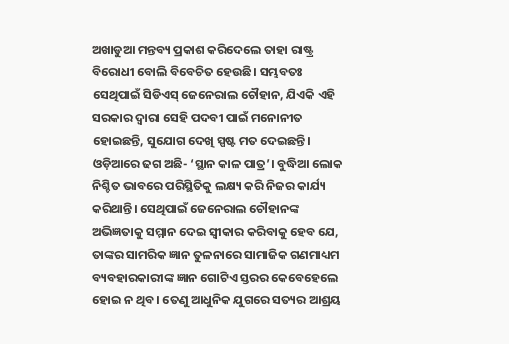ଅଖାଡୁଆ ମନ୍ତବ୍ୟ ପ୍ରକାଶ କରିଦେଲେ ତାହା ରାଷ୍ଟ୍ର ବିରୋଧୀ ବୋଲି ବିବେଚିତ ହେଉଛି। ସମ୍ଭବତଃ ସେଥିପାଇଁ ସିଡିଏସ୍‌ ଜେନେରାଲ ଚୌହାନ, ଯିଏକି ଏହି ସରକାର ଦ୍ୱାରା ସେହି ପଦବୀ ପାଇଁ ମନୋନୀତ ହୋଇଛନ୍ତି, ସୁଯୋଗ ଦେଖି ସ୍ପଷ୍ଟ ମତ ଦେଇଛନ୍ତି। ଓଡ଼ିଆରେ ଢଗ ଅଛି- ‘ସ୍ଥାନ କାଳ ପାତ୍ର’। ବୁଦ୍ଧିଆ ଲୋକ ନିଶ୍ଚିତ ଭାବରେ ପରିସ୍ଥିତିକୁ ଲକ୍ଷ୍ୟ କରି ନିଜର କାର୍ଯ୍ୟ କରିଥାନ୍ତି। ସେଥିପାଇଁ ଜେନେରାଲ ଚୌହାନଙ୍କ ଅଭିଜ୍ଞତାକୁ ସମ୍ମାନ ଦେଇ ସ୍ବୀକାର କରିବାକୁ ହେବ ଯେ, ତାଙ୍କର ସାମରିକ ଜ୍ଞାନ ତୁଳନାରେ ସାମାଜିକ ଗଣମାଧ୍ୟମ ବ୍ୟବହାରକାରୀଙ୍କ ଜ୍ଞାନ ଗୋଟିଏ ସ୍ତରର କେବେହେଲେ ହୋଇ ନ ଥିବ। ତେଣୁ ଆଧୁନିକ ଯୁଗରେ ସତ୍ୟର ଆଶ୍ରୟ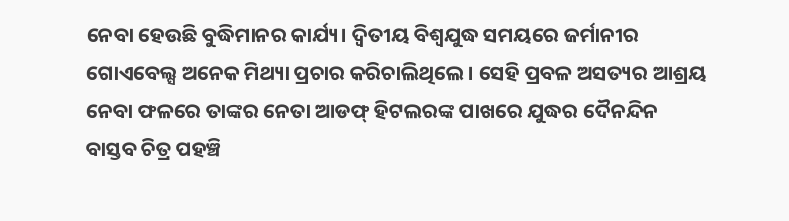ନେବା ହେଉଛି ବୁଦ୍ଧିମାନର କାର୍ଯ୍ୟ। ଦ୍ୱିତୀୟ ବିଶ୍ୱଯୁଦ୍ଧ ସମୟରେ ଜର୍ମାନୀର ଗୋଏବେଲ୍ସ ଅନେକ ମିଥ୍ୟା ପ୍ରଚାର କରିଚାଲିଥିଲେ। ସେହି ପ୍ରବଳ ଅସତ୍ୟର ଆଶ୍ରୟ ନେବା ଫଳରେ ତାଙ୍କର ନେତା ଆଡଫ୍‌ ହିଟଲରଙ୍କ ପାଖରେ ଯୁଦ୍ଧର ଦୈନନ୍ଦିନ ବାସ୍ତବ ଚିତ୍ର ପହଞ୍ଚି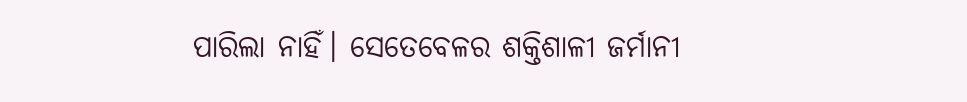ପାରିଲା ନାହିଁ। ସେତେବେଳର ଶକ୍ତିଶାଳୀ ଜର୍ମାନୀ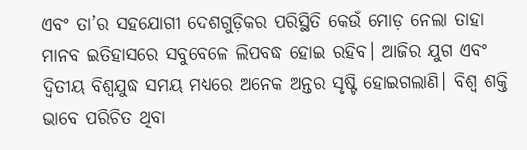ଏବଂ ତା’ର ସହଯୋଗୀ ଦେଶଗୁଡ଼ିକର ପରିସ୍ଥିତି କେଉଁ ମୋଡ଼ ନେଲା ତାହା ମାନବ ଇତିହାସରେ ସବୁବେଳେ ଲିପବଦ୍ଧ ହୋଇ ରହିବ। ଆଜିର ଯୁଗ ଏବଂ ଦ୍ୱିତୀୟ ବିଶ୍ୱଯୁଦ୍ଧ ସମୟ ମଧ୍ୟରେ ଅନେକ ଅନ୍ତର ସୃଷ୍ଟି ହୋଇଗଲାଣି। ବିଶ୍ୱ ଶକ୍ତି ଭାବେ ପରିଚିତ ଥିବା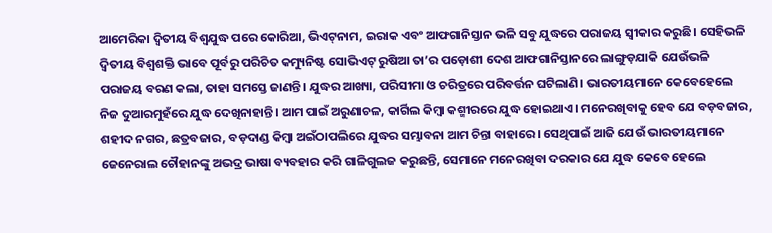ଆମେରିକା ଦ୍ୱିତୀୟ ବିଶ୍ୱଯୁଦ୍ଧ ପରେ କୋରିଆ, ଭିଏଟ୍‌ନାମ, ଇରାକ ଏବଂ ଆଫଗାନିସ୍ତାନ ଭଳି ସବୁ ଯୁଦ୍ଧରେ ପରାଜୟ ସ୍ବୀକାର କରୁଛି। ସେହିଭଳି ଦ୍ୱିତୀୟ ବିଶ୍ୱଶକ୍ତି ଭାବେ ପୂର୍ବରୁ ପରିଚିତ କମ୍ୟୁନିଷ୍ଟ ସୋଭିଏଟ୍‌ ରୁଷିଆ ତା’ର ପଡ଼ୋଶୀ ଦେଶ ଆଫଗାନିସ୍ତାନରେ ଲାଙ୍ଗୁଡ଼ଯାକି ଯେଉଁଭଳି ପରାଜୟ ବରଣ କଲା, ତାହା ସମସ୍ତେ ଜାଣନ୍ତି। ଯୁଦ୍ଧର ଆଖ୍ୟା, ପରିସୀମା ଓ ଚରିତ୍ରରେ ପରିବର୍ତ୍ତନ ଘଟିଲାଣି। ଭାରତୀୟମାନେ କେବେହେଲେ ନିଜ ଦୁଆରମୁହଁରେ ଯୁଦ୍ଧ ଦେଖିନାହାନ୍ତି। ଆମ ପାଇଁ ଅରୁଣାଚଳ, କାର୍ଗିଲ କିମ୍ବା କଶ୍ମୀରରେ ଯୁଦ୍ଧ ହୋଇଥାଏ। ମନେରଖିବାକୁ ହେବ ଯେ ବଡ଼ବଜାର, ଶହୀଦ ନଗର, ଛତ୍ରବଜାର, ବଡ଼ଦାଣ୍ଡ କିମ୍ବା ଅଇଁଠାପଲିରେ ଯୁଦ୍ଧର ସମ୍ଭାବନା ଆମ ଚିନ୍ତା ବାହାରେ। ସେଥିପାଇଁ ଆଜି ଯେଉଁ ଭାରତୀୟମାନେ ଜେନେରାଲ ଚୌହାନଙ୍କୁ ଅଭଦ୍ର ଭାଷା ବ୍ୟବହାର କରି ଗାଳିଗୁଲଜ କରୁଛନ୍ତି, ସେମାନେ ମନେରଖିବା ଦରକାର ଯେ ଯୁଦ୍ଧ କେବେ ହେଲେ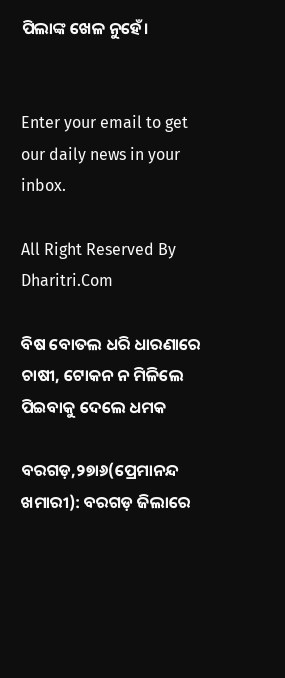ପିଲାଙ୍କ ଖେଳ ନୁହେଁ।


Enter your email to get our daily news in your inbox.

All Right Reserved By Dharitri.Com

ବିଷ ବୋତଲ ଧରି ଧାରଣାରେ ଚାଷୀ, ଟୋକନ ନ ମିଳିଲେ ପିଇବାକୁ ଦେଲେ ଧମକ

ବରଗଡ଼,୨୭ା୬(ପ୍ରେମାନନ୍ଦ ଖମାରୀ): ବରଗଡ଼ ଜିଲାରେ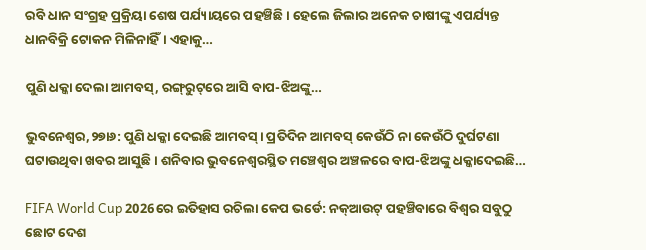ରବି ଧାନ ସଂଗ୍ରହ ପ୍ରକ୍ରିୟା ଶେଷ ପର୍ଯ୍ୟାୟରେ ପହଞ୍ଚିଛି। ହେଲେ ଜିଲାର ଅନେକ ଚାଷୀଙ୍କୁ ଏପର୍ଯ୍ୟନ୍ତ ଧାନବିକ୍ରି ଟୋକନ ମିଳିନାହିଁ। ଏହାକୁ…

ପୁଣି ଧକ୍କା ଦେଲା ଆମବସ୍‌, ରଙ୍ଗ୍‌ରୁଟ୍‌ରେ ଆସି ବାପ-ଝିଅଙ୍କୁ…

ଭୁବନେଶ୍ୱର,୨୭ା୬: ପୁଣି ଧକ୍କା ଦେଇଛି ଆମବସ୍‌। ପ୍ରତିଦିନ ଆମବସ୍‌ କେଉଁଠି ନା କେଉଁଠି ଦୁର୍ଘଟଣା ଘଟାଉଥିବା ଖବର ଆସୁଛି। ଶନିବାର ଭୁବନେଶ୍ୱରସ୍ଥିତ ମଞ୍ଚେଶ୍ୱର ଅଞ୍ଚଳରେ ବାପ-ଝିଅଙ୍କୁ ଧକ୍କାଦେଇଛି…

FIFA World Cup 2026ରେ ଇତିହାସ ରଚିଲା କେପ ଭର୍ଡେ: ନକ୍‌ଆଉଟ୍‌ ପହଞ୍ଚିବାରେ ବିଶ୍ୱର ସବୁଠୁ ଛୋଟ ଦେଶ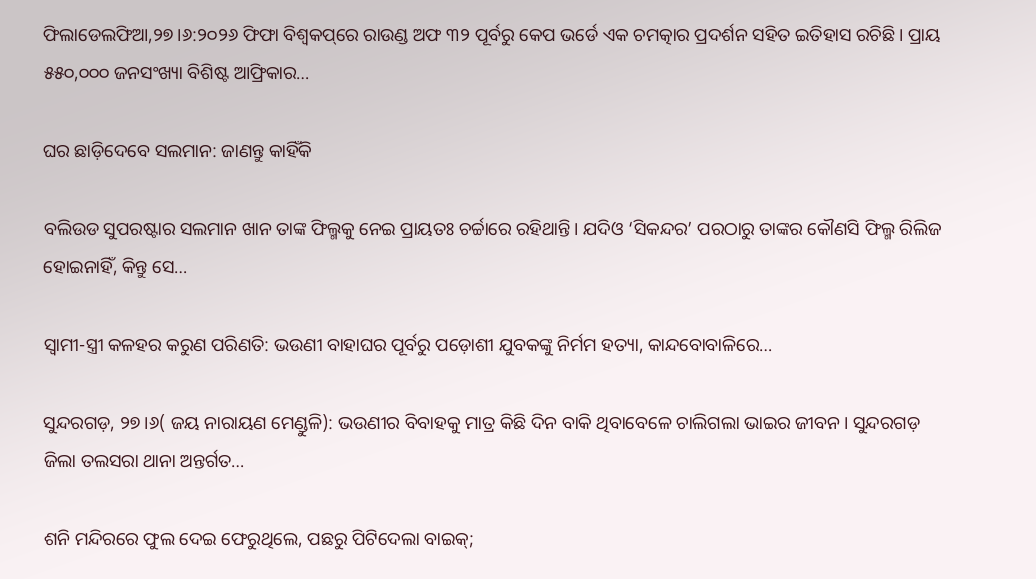ଫିଲାଡେଲଫିଆ,୨୭।୬:୨୦୨୬ ଫିଫା ବିଶ୍ୱକପ୍‌ରେ ରାଉଣ୍ଡ ଅଫ ୩୨ ପୂର୍ବରୁ କେପ ଭର୍ଡେ ଏକ ଚମତ୍କାର ପ୍ରଦର୍ଶନ ସହିତ ଇତିହାସ ରଚିଛି। ପ୍ରାୟ ୫୫୦,୦୦୦ ଜନସଂଖ୍ୟା ବିଶିଷ୍ଟ ଆଫ୍ରିକାର…

ଘର ଛାଡ଼ିଦେବେ ସଲମାନ: ଜାଣନ୍ତୁ କାହିଁକି

ବଲିଉଡ ସୁପରଷ୍ଟାର ସଲମାନ ଖାନ ତାଙ୍କ ଫିଲ୍ମକୁ ନେଇ ପ୍ରାୟତଃ ଚର୍ଚ୍ଚାରେ ରହିଥାନ୍ତି। ଯଦିଓ ‘ସିକନ୍ଦର’ ପରଠାରୁ ତାଙ୍କର କୌଣସି ଫିଲ୍ମ ରିଲିଜ ହୋଇନାହିଁ, କିନ୍ତୁ ସେ…

ସ୍ୱାମୀ-ସ୍ତ୍ରୀ କଳହର କରୁଣ ପରିଣତି: ଭଉଣୀ ବାହାଘର ପୂର୍ବରୁ ପଡ଼ୋଶୀ ଯୁବକଙ୍କୁ ନିର୍ମମ ହତ୍ୟା, କାନ୍ଦବୋବାଳିରେ…

ସୁନ୍ଦରଗଡ଼, ୨୭।୬( ଜୟ ନାରାୟଣ ମେଣ୍ଡୁଳି): ଭଉଣୀର ବିବାହକୁ ମାତ୍ର କିଛି ଦିନ ବାକି ଥିବାବେଳେ ଚାଲିଗଲା ଭାଇର ଜୀବନ। ସୁନ୍ଦରଗଡ଼ ଜିଲା ତଲସରା ଥାନା ଅନ୍ତର୍ଗତ…

ଶନି ମନ୍ଦିରରେ ଫୁଲ ଦେଇ ଫେରୁଥିଲେ, ପଛରୁ ପିଟିଦେଲା ବାଇକ୍‌;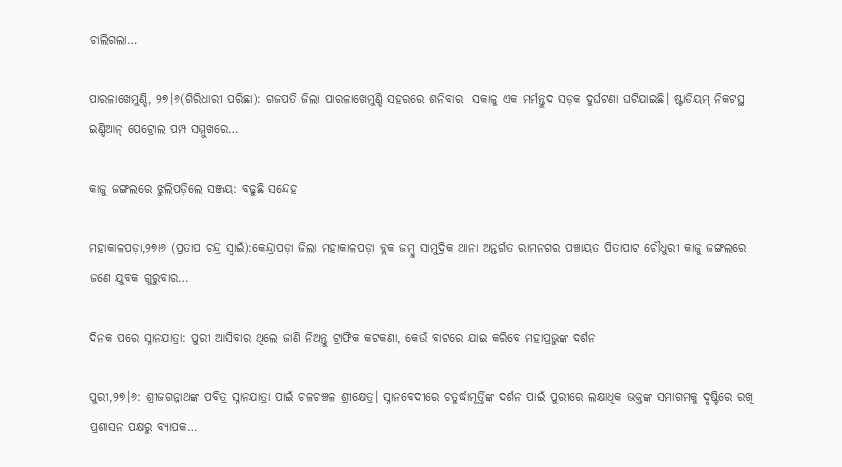ଚାଲିଗଲା…

ପାରଳାଖେମୁଣ୍ଡି, ୨୭।୬(ଗିରିଧାରୀ ପରିଛା): ଗଜପତି ଜିଲା ପାରଳାଖେମୁଣ୍ଡି ସହରରେ ଶନିବାର  ସକାଳୁ ଏକ ମର୍ମନ୍ତୁଦ ସଡ଼କ ଦୁର୍ଘଟଣା ଘଟିଯାଇଛି। ଷ୍ଟାଡିୟମ୍ ନିକଟସ୍ଥ ଇଣ୍ଡିଆନ୍ ପେଟ୍ରୋଲ ପମ୍ପ ସମ୍ମୁଖରେ…

କାଜୁ ଜଙ୍ଗଲରେ ଝୁଲିପଡ଼ିଲେ ସଞ୍ଜୟ: ବଢୁଛି ସନ୍ଦେହ

ମହାକାଳପଡ଼ା,୨୭ା୬ (ପ୍ରତାପ ଚନ୍ଦ୍ର ସ୍ବାଇଁ):କେନ୍ଦ୍ରାପଡ଼ା ଜିଲା ମହାକାଳପଡ଼ା ବ୍ଲକ ଜମ୍ବୁ ସାମୁଦ୍ରିକ ଥାନା ଅନ୍ତର୍ଗତ ରାମନଗର ପଞ୍ଚାୟତ ପିତାପାଟ ଚୌଧୁରୀ କାଜୁ ଜଙ୍ଗଲରେ ଜଣେ ଯୁବକ ଗୁରୁବାର…

ଦିନକ ପରେ ସ୍ନାନଯାତ୍ରା: ପୁରୀ ଆସିବାର ଥିଲେ ଜାଣି ନିଅନ୍ତୁ ଟ୍ରାଫିକ କଟକଣା, କେଉଁ ବାଟରେ ଯାଇ କରିବେ ମହାପ୍ରଭୁଙ୍କ ଦର୍ଶନ

ପୁରୀ,୨୭।୬: ଶ୍ରୀଜଗନ୍ନାଥଙ୍କ ପବିତ୍ର ସ୍ନାନଯାତ୍ରା ପାଇଁ ଚଳଚଞ୍ଚଳ ଶ୍ରୀକ୍ଷେତ୍ର। ସ୍ନାନବେଦୀରେ ଚତୁର୍ଦ୍ଧାମୂର୍ତ୍ତିଙ୍କ ଦର୍ଶନ ପାଇଁ ପୁରୀରେ ଲକ୍ଷାଧିକ ଭକ୍ତଙ୍କ ସମାଗମକୁ ଦୃଷ୍ଟିରେ ରଖି ପ୍ରଶାସନ ପକ୍ଷରୁ ବ୍ୟାପକ…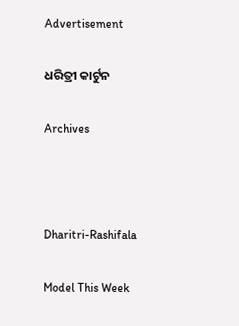Advertisement

ଧରିତ୍ରୀ କାର୍ଟୁନ

Archives



Dharitri-Rashifala

Model This Week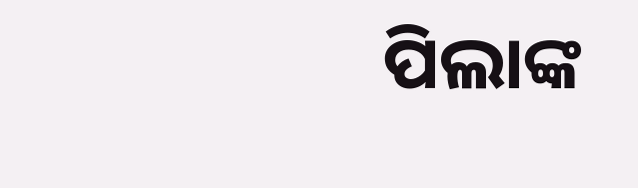ପିଲାଙ୍କ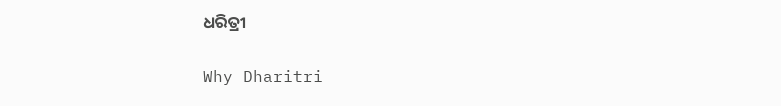ଧରିତ୍ରୀ

Why Dharitri